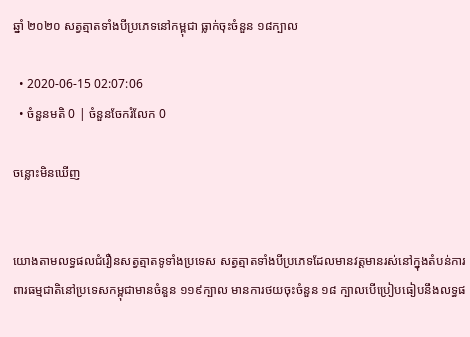ឆ្នាំ ២០២០ សត្វត្មាតទាំងបីប្រភេទនៅកម្ពុជា ធ្លាក់ចុះចំនួន ១៨ក្បាល

  • 2020-06-15 02:07:06
  • ចំនួនមតិ 0 | ចំនួនចែករំលែក 0

ចន្លោះមិនឃើញ


យោងតាមលទ្ធផលជំរឿនសត្វត្មាតទូទាំងប្រទេស សត្វត្មាតទាំងបីប្រភេទដែលមានវត្តមានរស់នៅក្នុងតំបន់ការពារធម្មជាតិនៅប្រទេសកម្ពុជាមានចំនួន ១១៩ក្បាល មានការថយចុះចំនួន ១៨ ក្បាលបើប្រៀបធៀបនឹងលទ្ធផ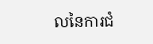លនៃការជំ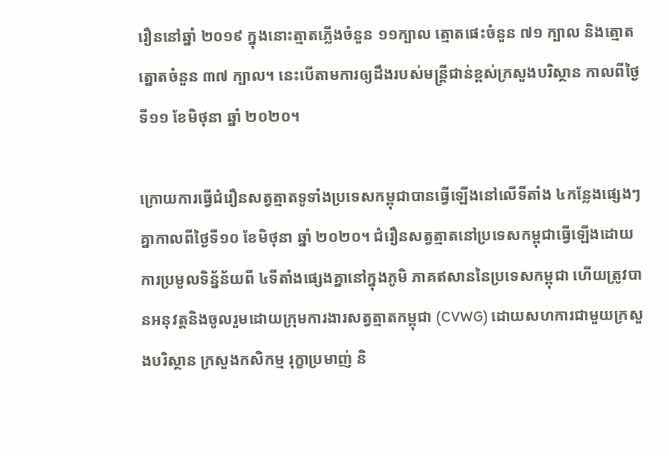រឿននៅឆ្នាំ ២០១៩ ក្នុងនោះត្មាតភ្លើងចំនួន ១១ក្បាល ត្មោតផេះចំនួន ៧១ ក្បាល និងត្មោតត្នោតចំនួន ៣៧ ក្បាល។ នេះបើតាមការឲ្យដឹងរបស់មន្ត្រីជាន់ខ្ពស់ក្រសួងបរិស្ថាន កាលពីថ្ងៃទី១១ ខែមិថុនា ឆ្នាំ ២០២០។

ក្រោយការធ្វើជំរឿនសត្វត្មាតទូទាំងប្រទេសកម្ពុជាបានធ្វើឡើងនៅលើទីតាំង ៤កន្លែងផ្សេងៗគ្នាកាលពីថ្ងៃទី១០ ខែមិថុនា ឆ្នាំ ២០២០។ ជំរឿនសត្វត្មាតនៅប្រទេសកម្ពុជាធ្វើឡើងដោយការប្រមូលទិន្ន័ន័យពី ៤ទីតាំងផ្សេងគ្នានៅក្នុងភូមិ ភាគឥសាននៃប្រទេសកម្ពុជា ហើយត្រូវបានអនុវត្តនិងចូលរួមដោយក្រុមការងារសត្វត្មាតកម្ពុជា (CVWG) ដោយសហការជាមួយក្រសួងបរិស្ថាន ក្រសួងកសិកម្ម រុក្ខាប្រមាញ់ និ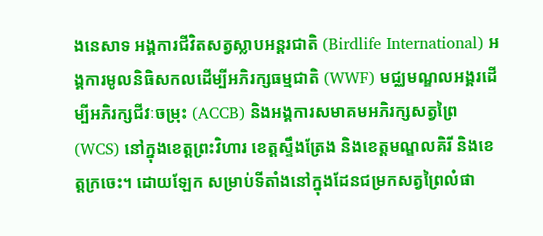ងនេសាទ អង្គការជីវិតសត្វស្លាបអន្តរជាតិ (Birdlife International) អង្គការមូលនិធិសកលដើម្បីអភិរក្សធម្មជាតិ (WWF) មជ្ឈមណ្ឌលអង្គរដើម្បីអភិរក្សជីវៈចម្រុះ (ACCB) និងអង្គការសមាគមអភិរក្សសត្វព្រៃ (WCS) នៅក្នុងខេត្តព្រះវិហារ ខេត្តស្ទឹងត្រែង និងខេត្តមណ្ឌលគិរី និងខេត្តក្រចេះ។ ដោយឡែក សម្រាប់ទីតាំងនៅក្នុងដែនជម្រកសត្វព្រៃលំផា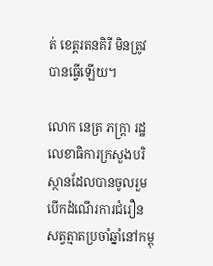ត់ ខេត្តរតនគិរី មិនត្រូវបានធ្វើឡើយ។

លោក នេត្រ ភក្ត្រា រដ្ឋលេខាធិការក្រសួងបរិស្ថានដែលបានចូលរួមបើកដំណើរការជំរឿនសត្វត្មាតប្រចាំឆ្នាំនៅកម្ពុ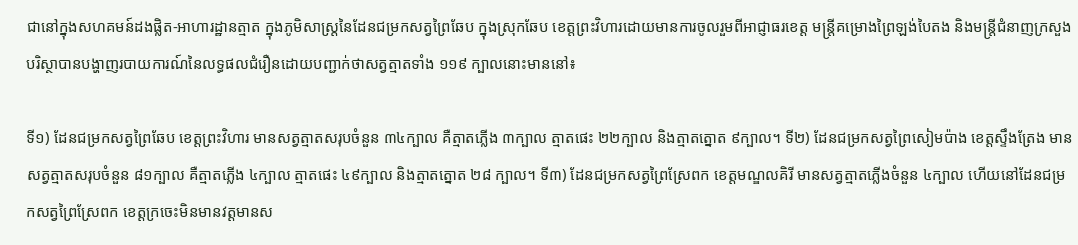ជានៅក្នុងសហគមន៍ដងផ្លិត-អាហារដ្ឋានត្មាត ក្នុងភូមិសាស្ត្រនៃដែនជម្រកសត្វព្រៃឆែប ក្នុងស្រុកឆែប ខេត្តព្រះវិហារដោយមានការចូលរួមពីអាជ្ញាធរខេត្ត មន្ត្រីគម្រោងព្រៃឡង់បៃតង និងមន្ត្រីជំនាញក្រសួង បរិស្ថាបានបង្ហាញរបាយការណ៍នៃលទ្ធផលជំរឿនដោយបញ្ជាក់ថាសត្វត្មាតទាំង ១១៩ ក្បាលនោះមាននៅ៖

ទី១) ដែនជម្រកសត្វព្រៃឆែប ខេត្តព្រះវិហារ មានសត្វត្មាតសរុបចំនួន ៣៤ក្បាល គឺត្មាតភ្លើង ៣ក្បាល ត្មាតផេះ ២២ក្បាល និងត្មាតត្នោត ៩ក្បាល។ ទី២) ដែនជម្រកសត្វព្រៃសៀមប៉ាង ខេត្តស្ទឹងត្រែង មានសត្វត្មាតសរុបចំនួន ៨១ក្បាល គឺត្មាតភ្លើង ៤ក្បាល ត្មាតផេះ ៤៩ក្បាល និងត្មាតត្នោត ២៨ ក្បាល។ ទី៣) ដែនជម្រកសត្វព្រៃស្រែពក ខេត្តមណ្ឌលគិរី មានសត្វត្មាតភ្លើងចំនួន ៤ក្បាល ហើយនៅដែនជម្រកសត្វព្រៃស្រែពក ខេត្តក្រចេះមិនមានវត្តមានស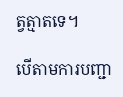ត្វត្មាតទេ។

បើតាមការបញ្ជា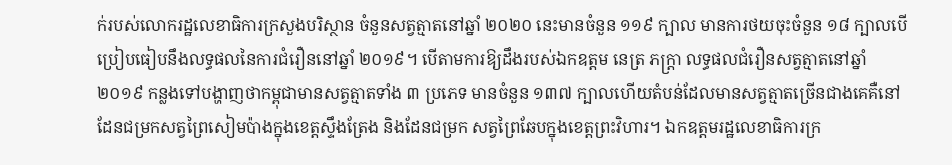ក់របស់លោករដ្ឋលេខាធិការក្រសួងបរិស្ថាន ចំនួនសត្វត្មាតនៅឆ្នាំ ២០២០ នេះមានចំនួន ១១៩ ក្បាល មានការថយចុះចំនួន ១៨ ក្បាលបើប្រៀបធៀបនឹងលទ្ធផលនៃការជំរឿននៅឆ្នាំ ២០១៩។ បើតាមការឱ្យដឹងរបស់ឯកឧត្តម នេត្រ ភក្ត្រា លទ្ធផលជំរឿនសត្វត្មាតនៅឆ្នាំ ២០១៩ កន្លងទៅបង្ហាញថាកម្ពុជាមានសត្វត្មាតទាំង ៣ ប្រភេទ មានចំនួន ១៣៧ ក្បាលហើយតំបន់ដែលមានសត្វត្មាតច្រើនជាងគេគឺនៅដែនជម្រកសត្វព្រៃសៀមប៉ាងក្នុងខេត្តស្ទឹងត្រែង និងដែនជម្រក សត្វព្រៃឆែបក្នុងខេត្តព្រះវិហារ។ ឯកឧត្តមរដ្ឋលេខាធិការក្រ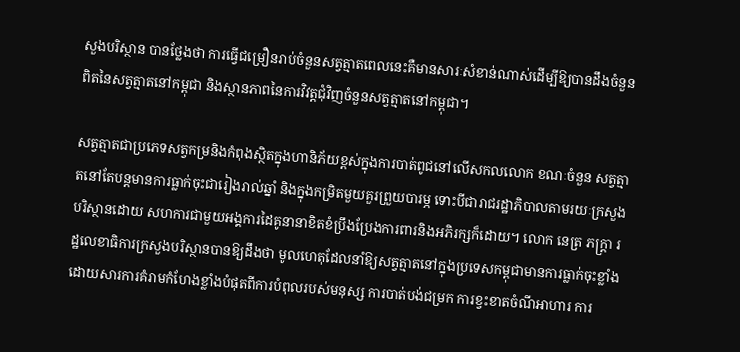សួងបរិស្ថាន បានថ្លែងថា ការធ្វើជម្រឿនរាប់ចំនួនសត្វត្មាតពេលនេះគឺមានសារៈសំខាន់ណាស់ដើម្បីឱ្យបានដឹងចំនួនពិតនៃសត្វត្មាតនៅកម្ពុជា និងស្ថានភាពនៃការវិវត្តជុំវិញចំនួនសត្វត្មាតនៅកម្ពុជា។

សត្វត្មាតជាប្រភេទសត្វកម្រនិងកំពុងស្ថិតក្នុងហានិភ័យខ្ពស់ក្នុងការបាត់ពូជនៅលើសកលលោក ខណៈចំនួន សត្វត្មាតនៅតែបន្តមានការធ្លាក់ចុះជារៀងរាល់ឆ្នាំ និងក្នុងកម្រិតមួយគួរព្រួយបារម្ភ ទោះបីជារាជរដ្ឋាភិបាលតាមរយៈក្រសួងបរិស្ថានដោយ សហការជាមួយអង្គការដៃគូនានាខិតខំប្រឹងប្រែងការពារនិងអភិរក្សក៏ដោយ។ លោក នេត្រ ភក្ត្រា រដ្ឋលេខាធិការក្រសួងបរិស្ថានបានឱ្យដឹងថា មូលហេតុដែលនាំឱ្យសត្វត្មាតនៅក្នុងប្រទេសកម្ពុជាមានការធ្លាក់ចុះខ្លាំង ដោយសារការគំរាមកំហែងខ្លាំងបំផុតពីការបំពុលរបស់មនុស្ស ការបាត់បង់ជម្រក ការខ្វះខាតចំណីអាហារ ការ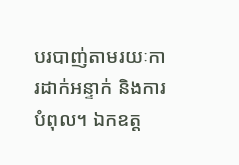បរបាញ់តាមរយៈការដាក់អន្ទាក់ និងការបំពុល។ ឯកឧត្ត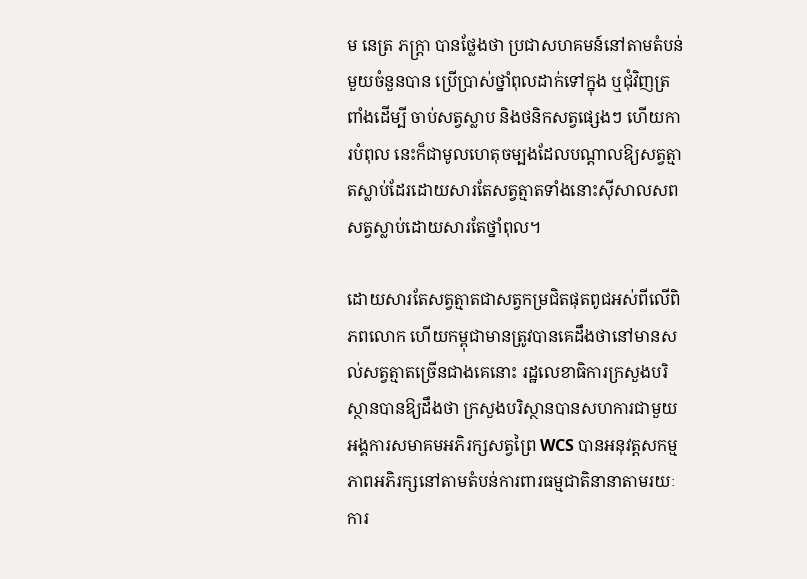ម នេត្រ ភក្ត្រា បានថ្លែងថា ប្រជាសហគមន៍នៅតាមតំបន់មួយចំនួនបាន ប្រើប្រាស់ថ្នាំពុលដាក់ទៅក្នុង ឬជុំវិញត្រពាំងដើម្បី ចាប់សត្វស្លាប និងថនិកសត្វផ្សេងៗ ហើយការបំពុល នេះក៏ជាមូលហេតុចម្បងដែលបណ្ដាលឱ្យសត្វត្មាតស្លាប់ដែរដោយសារតែសត្វត្មាតទាំងនោះស៊ីសាលសពសត្វស្លាប់ដោយសារតែថ្នាំពុល។

ដោយសារតែសត្វត្មាតជាសត្វកម្រជិតផុតពូជអស់ពីលើពិភពលោក ហើយកម្ពុជាមានត្រូវបានគេដឹងថានៅមានសល់សត្វត្មាតច្រើនជាងគេនោះ រដ្ឋលេខាធិការក្រសួងបរិស្ថានបានឱ្យដឹងថា ក្រសួងបរិស្ថានបានសហការជាមួយអង្គការសមាគមអភិរក្សសត្វព្រៃ WCS បានអនុវត្តសកម្មភាពអភិរក្សនៅតាមតំបន់ការពារធម្មជាតិនានាតាមរយៈការ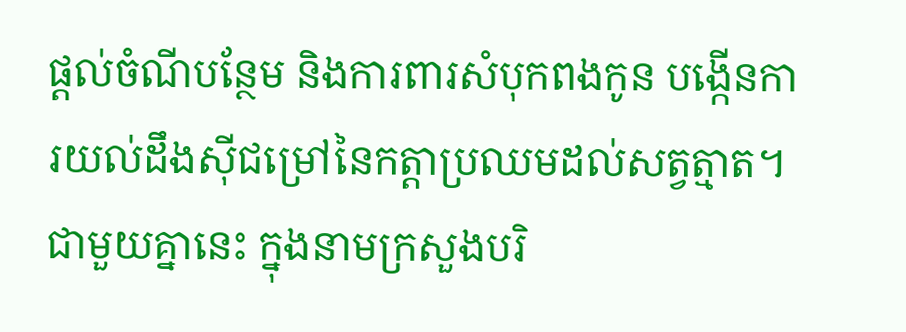ផ្តល់ចំណីបន្ថែម និងការពារសំបុកពងកូន បង្កើនការយល់ដឹងស៊ីជម្រៅនៃកត្តាប្រឈមដល់សត្វត្មាត។ ជាមួយគ្នានេះ ក្នុងនាមក្រសួងបរិ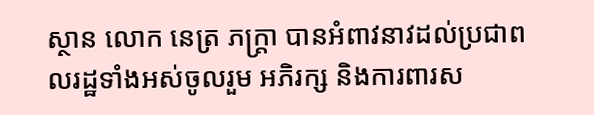ស្ថាន លោក នេត្រ ភក្ត្រា បានអំពាវនាវដល់ប្រជាពលរដ្ឋទាំងអស់ចូលរួម អភិរក្ស និងការពារស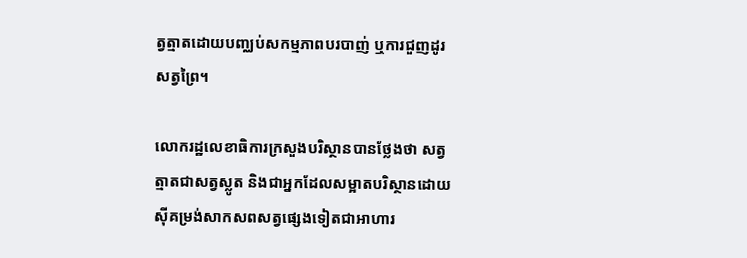ត្វត្មាតដោយបញ្ឈប់សកម្មភាពបរបាញ់ ឬការជួញដូរសត្វព្រៃ។

លោករដ្ឋលេខាធិការក្រសួងបរិស្ថានបានថ្លែងថា សត្វត្មាតជាសត្វស្លូត និងជាអ្នកដែលសម្អាតបរិស្ថានដោយស៊ីគម្រង់សាកសពសត្វផ្សេងទៀតជាអាហារ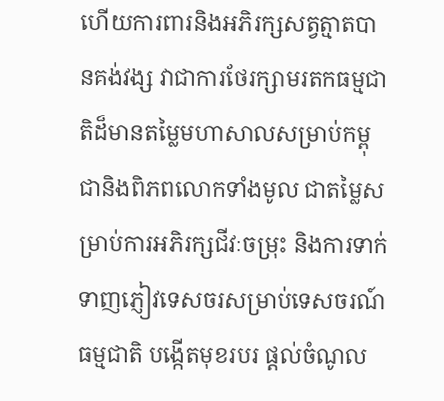ហើយការពារនិងអភិរក្សសត្វត្មាតបានគង់វង្ស វាជាការថែរក្សាមរតកធម្មជាតិដ៏មានតម្លៃមហាសាលសម្រាប់កម្ពុជានិងពិភពលោកទាំងមូល ជាតម្លៃសម្រាប់ការអភិរក្សជីវៈចម្រុះ និងការទាក់ទាញភ្ញៀវទេសចរសម្រាប់ទេសចរណ៍ធម្មជាតិ បង្កើតមុខរបរ ផ្តល់ចំណូល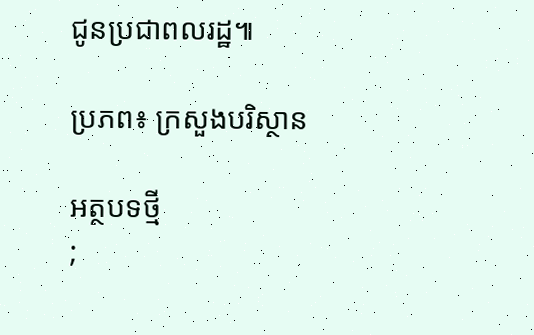ជូនប្រជាពលរដ្ឋ៕

ប្រភព៖ ក្រសួងបរិស្ថាន

អត្ថបទថ្មី
;